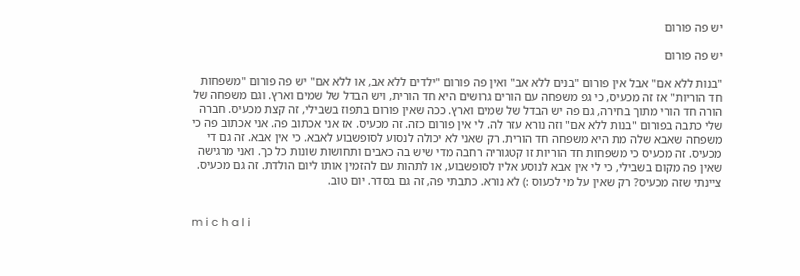יש פה פורום

יש פה פורום

"בנות ללא אם" אבל אין פורום "בנים ללא אב" ואין פה פורום "ילדים ללא אב, או ללא אם" יש פה פורום "משפחות חד הוריות" אז זה מכעיס, כי גפ משפחה עם הורים גרושים היא חד הורית, ויש הבדל של שמים וארץ. וגם משפחה של הורה חד הורי מתוך בחירה, גם פה יש הבדל של שמים וארץ. ככה שאין פורום בתפוז בשבילי, זה קצת מכעיס. חברה שלי כתבה בפורום "בנות ללא אם" וזה נורא עזר לה. לי אין פורום כזה. זה מכעיס. אז אני אכתוב פה. אני אכתוב פה כי משפחה שאבא שלה מת היא משפחה חד הורית. רק שאני לא יכולה לנסוע לסופשבוע לאבא. כי אין אבא. זה גם די מכעיס. זה מכעיס כי משפחות חד הוריות זו קטגוריה רחבה מדי שיש בה כאבים ותחושות שונות כל כך. ואני מרגישה שאין פה מקום בשבילי, כי לי אין אבא לנוסע אליו לסופשבוע, או לתהות עם להזמין אותו ליום הולדת. זה גם מכעיס. ציינתי שזה מכעיס? רק שאין על מי לכעוס :) לא נורא. כתבתי פה, זה גם בסדר. יום טוב.


m i c h a l i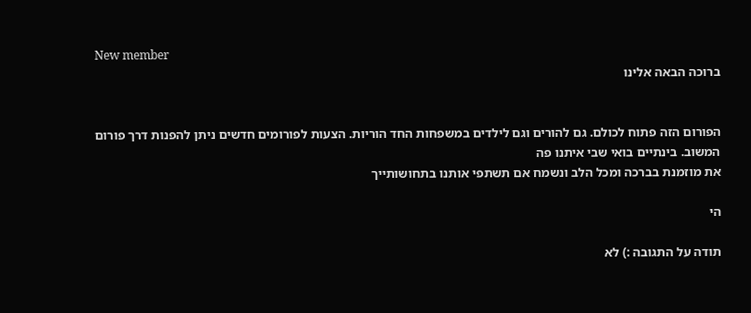New member
ברוכה הבאה אלינו


הפורום הזה פתוח לכולם. גם להורים וגם לילדים במשפחות החד הוריות. הצעות לפורומים חדשים ניתן להפנות דרך פורום המשוב. בינתיים בואי שבי איתנו פה
את מוזמנת בברכה ומכל הלב ונשמח אם תשתפי אותנו בתחושותייך

הי

תודה על התגובה :) לא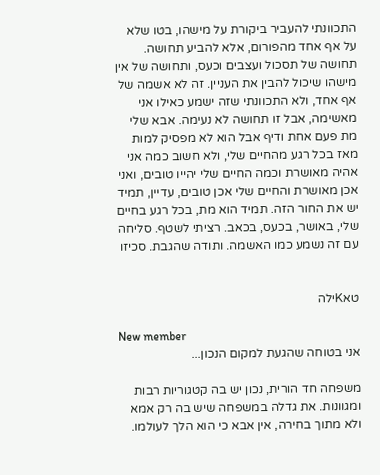התכוונתי להעביר ביקורת על מישהו, בטו שלא על אף אחד מהפורום, אלא להביע תחושה. תחושה של תסכול ועצבים וכעס, ותחושה של אין מישהו שיכול להבין את העניין. זה לא אשמה של אף אחד, ולא התכוונתי שזה ישמע כאילו אני מאשימה, אבל זו תחושה לא נעימה. אבא שלי מת פעם אחת ודיף אבל הוא לא מפסיק למות מאז בכל רגע מהחיים שלי, ולא חשוב כמה אני אהיה מאושרת וכמה החיים שלי יהייו טובים, ואני אכן מאושרת והחיים שלי אכן טובים, עדיין, תמיד יש את החור הזה. תמיד הוא מת, בכל רגע בחיים שלי, באושר, בכעס, בכאב. רציתי לשטף. סליחה עם זה נשמע כמו האשמה. ותודה שהגבת. סכיזו


טאKילה

New member
אני בטוחה שהגעת למקום הנכון...

משפחה חד הורית, נכון יש בה קטגוריות רבות ומגוונות. את גדלה במשפחה שיש בה רק אמא ולא מתוך בחירה, אין אבא כי הוא הלך לעולמו.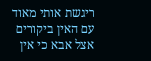ריגשת אותי מאוד עם האין ביקורים אצל אבא כי אין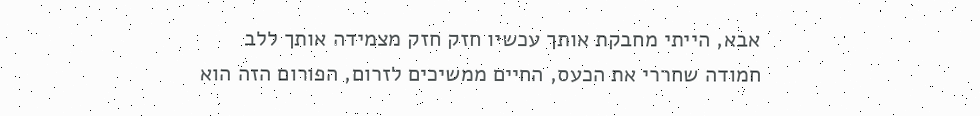אבא, הייתי מחבקת אותך עכשיו חזק חזק מצמידה אותך ללב
חמודה שחררי את הכעס, החיים ממשיכים לזרום, הפורום הזה הוא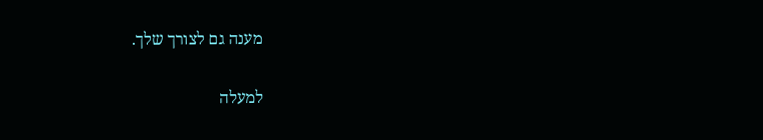מענה גם לצורך שלך.

למעלה